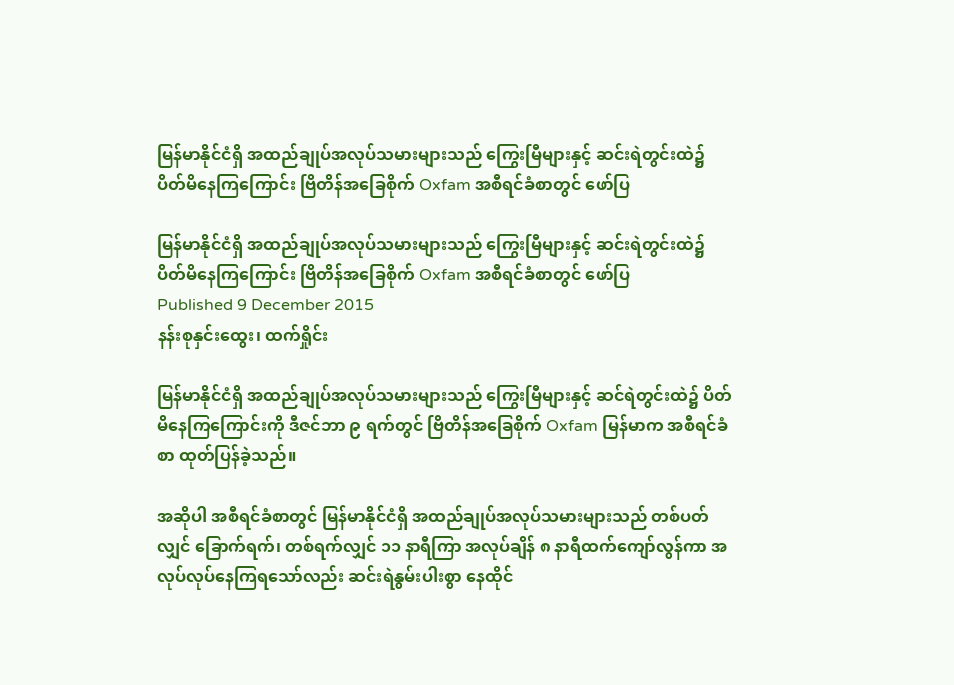မြန်မာနိုင်ငံရှိ အထည်ချုပ်အလုပ်သမားများသည် ကြွေးမြီများနှင့် ဆင်းရဲတွင်းထဲ၌ ပိတ်မိနေကြကြောင်း ဗြိတိန်အခြေစိုက် Oxfam အစီရင်ခံစာတွင် ဖော်ပြ

မြန်မာနိုင်ငံရှိ အထည်ချုပ်အလုပ်သမားများသည် ကြွေးမြီများနှင့် ဆင်းရဲတွင်းထဲ၌ ပိတ်မိနေကြကြောင်း ဗြိတိန်အခြေစိုက် Oxfam အစီရင်ခံစာတွင် ဖော်ပြ
Published 9 December 2015
နန်းစုနှင်းထွေး၊ ထက်ရှိုင်း

မြန်မာနိုင်ငံရှိ အထည်ချုပ်အလုပ်သမားများသည် ကြွေးမြီများနှင့် ဆင်ရဲတွင်းထဲ၌ ပိတ်မိနေကြကြောင်းကို ဒီဇင်ဘာ ၉ ရက်တွင် ဗြိတိန်အခြေစိုက် Oxfam မြန်မာက အစီရင်ခံစာ ထုတ်ပြန်ခဲ့သည်။

အဆိုပါ အစီရင်ခံစာတွင် မြန်မာနိုင်ငံရှိ အထည်ချုပ်အလုပ်သမားများသည် တစ်ပတ်လျှင် ခြောက်ရက်၊ တစ်ရက်လျှင် ၁၁ နာရီကြာ အလုပ်ချိန် ၈ နာရီထက်ကျော်လွန်ကာ အလုပ်လုပ်နေကြရသော်လည်း ဆင်းရဲနွမ်းပါးစွာ နေထိုင်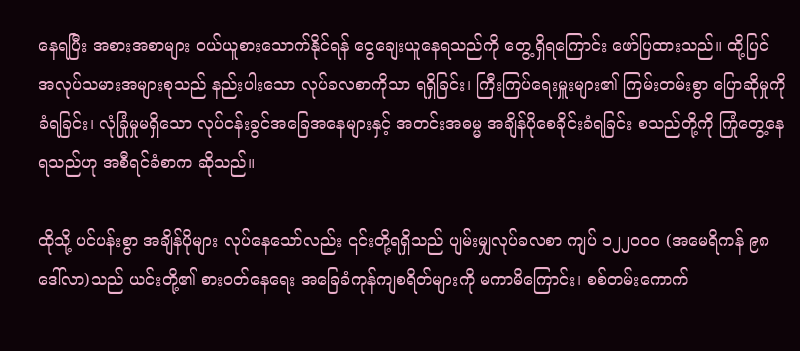နေရပြီး အစားအစာများ ဝယ်ယူစားသောက်နိုင်ရန် ငွေချေးယူနေရသည်ကို တွေ့ရှိရကြောင်း ဖော်ပြထားသည်။ ထို့ပြင် အလုပ်သမားအများစုသည် နည်းပါးသော လုပ်ခလစာကိုသာ ရရှိခြင်း၊ ကြီးကြပ်ရေးမှူးများ၏ ကြမ်းတမ်းစွာ ပြောဆိုမှုကိုခံရခြင်း၊ လုံခြုံမှုမရှိသော လုပ်ငန်းခွင်အခြေအနေများနှင့် အတင်းအဓမ္မ အချိန်ပိုစေခိုင်းခံရခြင်း စသည်တို့ကို ကြုံတွေ့နေရသည်ဟု အစီရင်ခံစာက ဆိုသည်။

ထိုသို့ ပင်ပန်းစွာ အချိန်ပိုများ လုပ်နေသော်လည်း ၎င်းတို့ရရှိသည် ပျမ်းမျှလုပ်ခလစာ ကျပ် ၁၂၂၀၀၀ (အမေရိကန် ၉၈ ဒေါ်လာ)သည် ယင်းတို့၏ စားဝတ်နေရေး အခြေခံကုန်ကျစရိတ်များကို မကာမိကြောင်း၊ စစ်တမ်းကောက်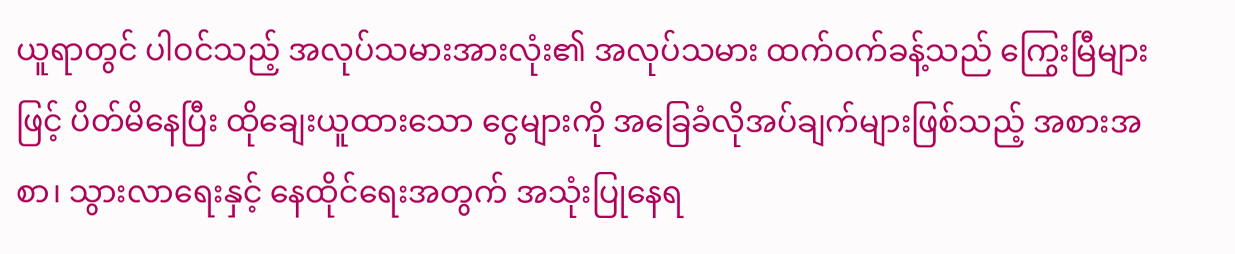ယူရာတွင် ပါဝင်သည့် အလုပ်သမားအားလုံး၏ အလုပ်သမား ထက်ဝက်ခန့်သည် ကြွေးမြီများဖြင့် ပိတ်မိနေပြီး ထိုချေးယူထားသော ငွေများကို အခြေခံလိုအပ်ချက်များဖြစ်သည့် အစားအစာ၊ သွားလာရေးနှင့် နေထိုင်ရေးအတွက် အသုံးပြုနေရ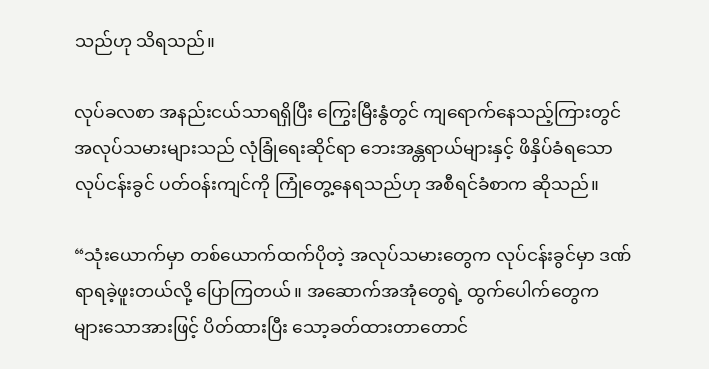သည်ဟု သိရသည်။

လုပ်ခလစာ အနည်းငယ်သာရရှိပြီး ကြွေးမြီးနွံတွင် ကျရောက်နေသည့်ကြားတွင် အလုပ်သမားများသည် လုံခြုံရေးဆိုင်ရာ ဘေးအန္တရာယ်များနှင့် ဖိနှိပ်ခံရသော လုပ်ငန်းခွင် ပတ်ဝန်းကျင်ကို ကြုံတွေ့နေရသည်ဟု အစီရင်ခံစာက ဆိုသည်။

“သုံးယောက်မှာ တစ်ယောက်ထက်ပိုတဲ့ အလုပ်သမားတွေက လုပ်ငန်းခွင်မှာ ဒဏ်ရာရခဲ့ဖူးတယ်လို့ ပြောကြတယ်။ အဆောက်အအုံတွေရဲ့ ထွက်ပေါက်တွေက များသောအားဖြင့် ပိတ်ထားပြီး သော့ခတ်ထားတာတောင်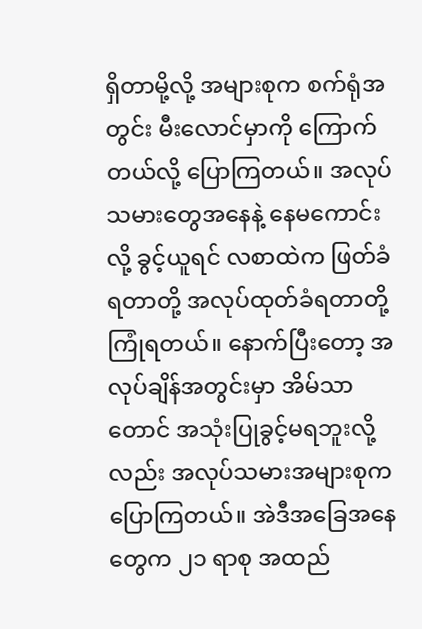ရှိတာမို့လို့ အများစုက စက်ရုံအတွင်း မီးလောင်မှာကို ကြောက်တယ်လို့ ပြောကြတယ်။ အလုပ်သမားတွေအနေနဲ့ နေမကောင်းလို့ ခွင့်ယူရင် လစာထဲက ဖြတ်ခံရတာတို့ အလုပ်ထုတ်ခံရတာတို့ ကြုံရတယ်။ နောက်ပြီးတော့ အလုပ်ချိန်အတွင်းမှာ အိမ်သာတောင် အသုံးပြုခွင့်မရဘူးလို့လည်း အလုပ်သမားအများစုက ပြောကြတယ်။ အဲဒီအခြေအနေတွေက ၂၁ ရာစု အထည်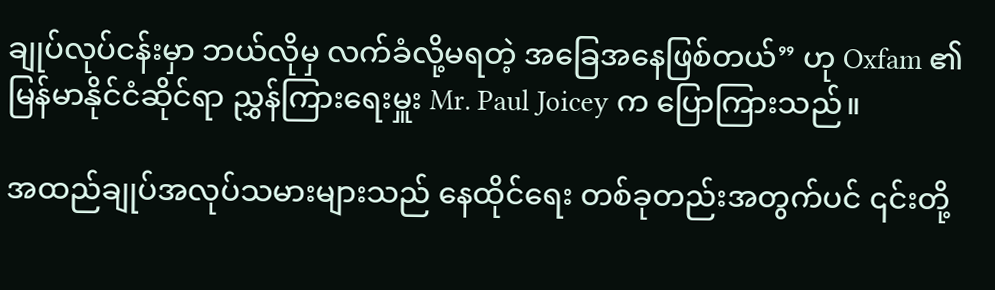ချုပ်လုပ်ငန်းမှာ ဘယ်လိုမှ လက်ခံလို့မရတဲ့ အခြေအနေဖြစ်တယ်” ဟု Oxfam ၏ မြန်မာနိုင်ငံဆိုင်ရာ ညွှန်ကြားရေးမှူး Mr. Paul Joicey က ပြောကြားသည်။

အထည်ချုပ်အလုပ်သမားများသည် နေထိုင်ရေး တစ်ခုတည်းအတွက်ပင် ၎င်းတို့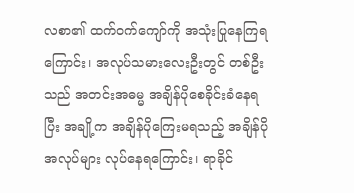လစာ၏ ထက်ဝက်ကျော်ကို အသုံးပြုနေကြရကြောင်း၊ အလုပ်သမားလေးဦးတွင် တစ်ဦးသည် အတင်းအဓမ္မ အချိန်ပိုစေခိုင်းခံနေရပြီး အချို့က အချိန်ပိုကြေးမရသည့် အချိန်ပိုအလုပ်များ လုပ်နေရကြောင်း၊ ရာခိုင်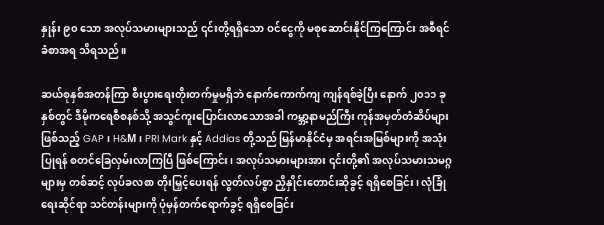နှုန်း ၉၀ သော အလုပ်သမားများသည် ၎င်းတို့ရရှိသော ဝင်ငွေကို မစုဆောင်းနိုင်ကြကြောင်း အစီရင်ခံစာအရ သိရသည်။

ဆယ်စုနှစ်အတန်ကြာ စီးပွားရေးတိုးတက်မှုမရှိဘဲ နောက်ကောက်ကျ ကျန်ရစ်ခဲ့ပြီး နောက် ၂၀၁၁ ခုနှစ်တွင် ဒီမိုကရေစီစနစ်သို့ အသွင်ကူးပြောင်းလာသောအခါ ကမ္ဘာ့နာမည်ကြီး ကုန်အမှတ်တံဆိပ်များ ဖြစ်သည့် GAP ၊ H&M၊ PRI Mark နှင့် Addias တို့သည် မြန်မာနိုင်ငံမှ အရင်းအမြစ်များကို အသုံးပြုရန် စတင်ခြေလှမ်းလာကြပြီ ဖြစ်ကြောင်း၊ အလုပ်သမားများအား ၎င်းတို့၏ အလုပ်သမားသမဂ္ဂများမှ တစ်ဆင့် လုပ်ခလစာ တိုးမြှင့်ပေးရန် လွတ်လပ်စွာ ညှိနှိုင်းတောင်းဆိုခွင့် ရရှိစေခြင်း၊ လုံခြုံရေးဆိုင်ရာ သင်တန်းများကို ပုံမှန်တက်ရောက်ခွင့် ရရှိစေခြင်း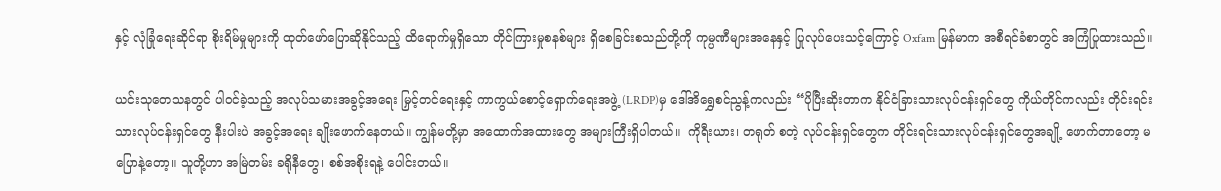နှင့် လုံခြုံရေးဆိုင်ရာ စိုးရိမ်မှုများကို ထုတ်ဖော်ပြောဆိုနိုင်သည့် ထိရောက်မှုရှိသော တိုင်ကြားမှုစနစ်များ ရှိစေခြင်းစသည်တို့ကို ကုမ္ပဏီများအနေနှင့် ပြုလုပ်ပေးသင့်ကြောင့် Oxfam မြန်မာက အစီရင်ခံစာတွင် အကြံပြုထားသည်။

ယင်းသုတေသနတွင် ပါဝင်ခဲ့သည့် အလုပ်သမားအခွင့်အရေး မြှင့်တင်ရေးနှင့် ကာကွယ်စောင့်ရှောက်ရေးအဖွဲ့ (LRDP)မှ ဒေါ်အိရွှေစင်ညွန့်ကလည်း “ပိုပြီးဆိုးတာက နိုင်ငံခြားသားလုပ်ငန်းရှင်တွေ ကိုယ်တိုင်ကလည်း တိုင်းရင်းသားလုပ်ငန်းရှင်တွေ နီးပါးပဲ အခွင့်အရေး ချိုးဖောက်နေတယ်။ ကျွန်မတို့မှာ အထောက်အထားတွေ အများကြီးရှိပါတယ်။  ကိုရီးယား၊ တရုတ် စတဲ့ လုပ်ငန်းရှင်တွေက တိုင်းရင်းသားလုပ်ငန်းရှင်တွေအချို့ ဖောက်တာတော့ မပြောနဲ့တော့။ သူတို့ဟာ အမြဲတမ်း ခရိုနီတွေ၊ စစ်အစိုးရနဲ့ ပေါင်းတယ်။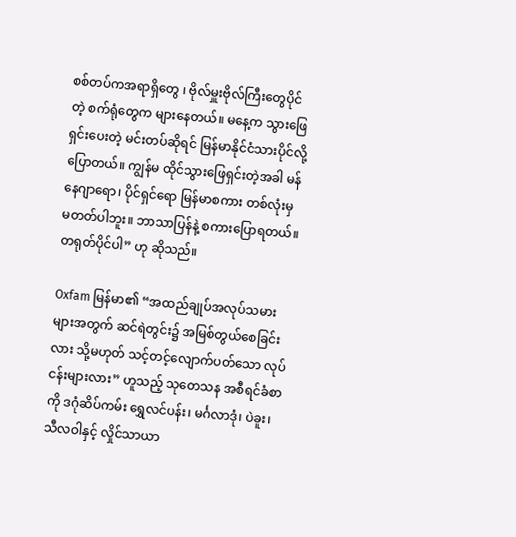စစ်တပ်ကအရာရှိတွေ ၊ ဗိုလ်မှူးဗိုလ်ကြီးတွေပိုင်တဲ့ စက်ရုံတွေက များနေတယ်။ မနေ့က သွားဖြေရှင်းပေးတဲ့ မင်းတပ်ဆိုရင် မြန်မာနိုင်ငံသားပိုင်လို့ ပြောတယ်။ ကျွန်မ ထိုင်သွားဖြေရှင်းတဲ့အခါ မန်နေဂျာရော၊ ပိုင်ရှင်ရော မြန်မာစကား တစ်လုံးမှ မတတ်ပါဘူး။ ဘာသာပြန်နဲ့ စကားပြောရတယ်။
တရုတ်ပိုင်ပါ” ဟု ဆိုသည်။

Oxfam မြန်မာ၏ “အထည်ချုပ်အလုပ်သမားများအတွက် ဆင်ရဲတွင်း၌ အမြစ်တွယ်စေခြင်းလား သို့မဟုတ် သင့်တင့်လျောက်ပတ်သော လုပ်ငန်းများလား” ဟူသည့် သုတေသန အစီရင်ခံစာကို ဒဂုံဆိပ်ကမ်း ရွှေလင်ပန်း၊ မင်္ဂလာဒုံ၊ ပဲခူး၊ သီလဝါနှင့် လှိုင်သာယာ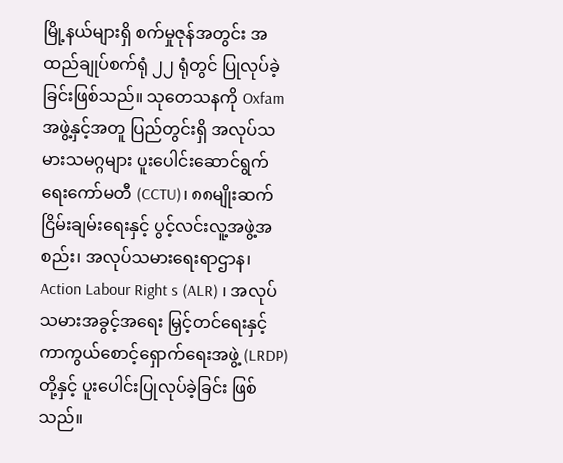မြို့နယ်များရှိ စက်မှုဇုန်အတွင်း အထည်ချုပ်စက်ရုံ ၂၂ ရုံတွင် ပြုလုပ်ခဲ့ခြင်းဖြစ်သည်။ သုတေသနကို Oxfam အဖွဲ့နှင့်အတူ ပြည်တွင်းရှိ အလုပ်သမားသမဂ္ဂများ ပူးပေါင်းဆောင်ရွက်ရေးကော်မတီ (CCTU)၊ ၈၈မျိုးဆက် ငြိမ်းချမ်းရေးနှင့် ပွင့်လင်းလူ့အဖွဲ့အစည်း၊ အလုပ်သမားရေးရာဌာန၊ Action Labour Right s (ALR) ၊ အလုပ်သမားအခွင့်အရေး မြှင့်တင်ရေးနှင့် ကာကွယ်စောင့်ရှောက်ရေးအဖွဲ့ (LRDP) တို့နှင့် ပူးပေါင်းပြုလုပ်ခဲ့ခြင်း ဖြစ်သည်။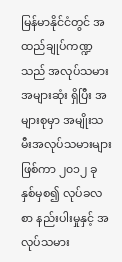မြန်မာနိုင်ငံတွင် အထည်ချုပ်ကဏ္ဍသည် အလုပ်သမားအများဆုံး ရှိပြီး အများစုမှာ အမျိုးသမီးအလုပ်သမားများဖြစ်ကာ ၂၀၁၂ ခုနှစ်မှစ၍ လုပ်ခလစာ နည်းပါးမှုနှင့် အလုပ်သမား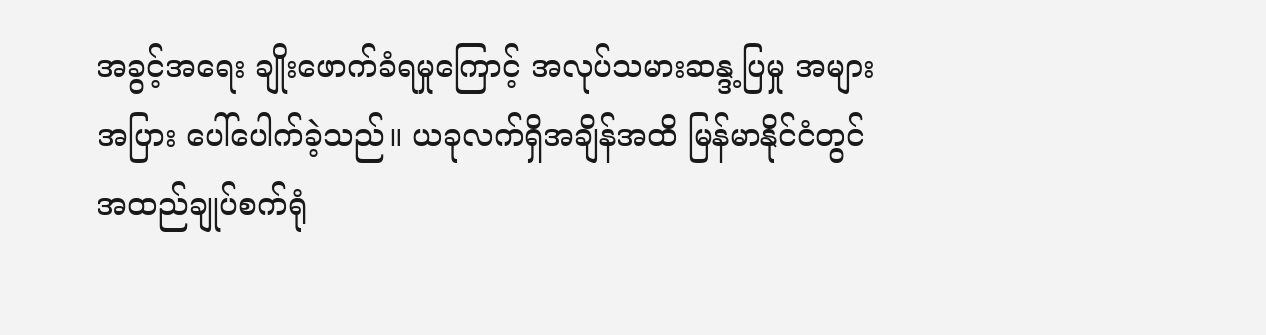အခွင့်အရေး ချိုးဖောက်ခံရမှုကြောင့် အလုပ်သမားဆန္ဒ့ပြမှု အများအပြား ပေါ်ပေါက်ခဲ့သည်။ ယခုလက်ရှိအချိန်အထိ မြန်မာနိုင်ငံတွင် အထည်ချုပ်စက်ရုံ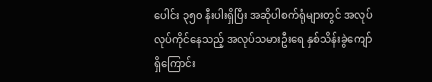ပေါင်း ၃၅၀ နီးပါးရှိပြီး အဆိုပါစက်ရုံများတွင် အလုပ် လုပ်ကိုင်နေသည့် အလုပ်သမားဦးရေ နှစ်သိန်းခွဲကျော်ရှိကြောင်း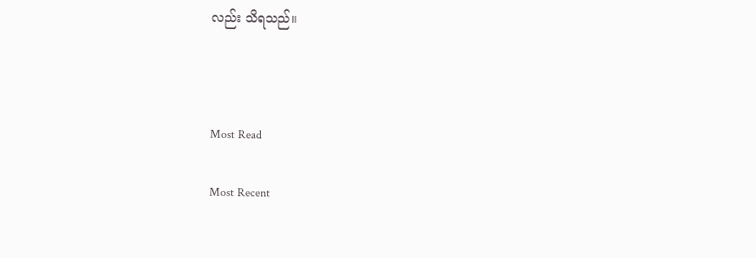လည်း သိရသည်။



Most Read

Most Recent